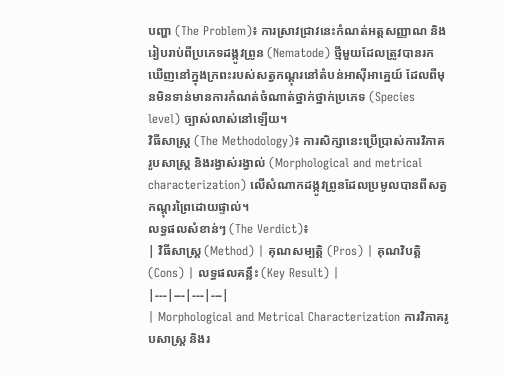បញ្ហា (The Problem)៖ ការស្រាវជ្រាវនេះកំណត់អត្តសញ្ញាណ និងរៀបរាប់ពីប្រភេទដង្កូវព្រូន (Nematode) ថ្មីមួយដែលត្រូវបានរកឃើញនៅក្នុងក្រពះរបស់សត្វកណ្តុរនៅតំបន់អាស៊ីអាគ្នេយ៍ ដែលពីមុនមិនទាន់មានការកំណត់ចំណាត់ថ្នាក់ថ្នាក់ប្រភេទ (Species level) ច្បាស់លាស់នៅឡើយ។
វិធីសាស្ត្រ (The Methodology)៖ ការសិក្សានេះប្រើប្រាស់ការវិភាគរូបសាស្រ្ត និងរង្វាស់រង្វាល់ (Morphological and metrical characterization) លើសំណាកដង្កូវព្រូនដែលប្រមូលបានពីសត្វកណ្តុរព្រៃដោយផ្ទាល់។
លទ្ធផលសំខាន់ៗ (The Verdict)៖
| វិធីសាស្ត្រ (Method) | គុណសម្បត្តិ (Pros) | គុណវិបត្តិ (Cons) | លទ្ធផលគន្លឹះ (Key Result) |
|---|---|---|---|
| Morphological and Metrical Characterization ការវិភាគរូបសាស្ត្រ និងរ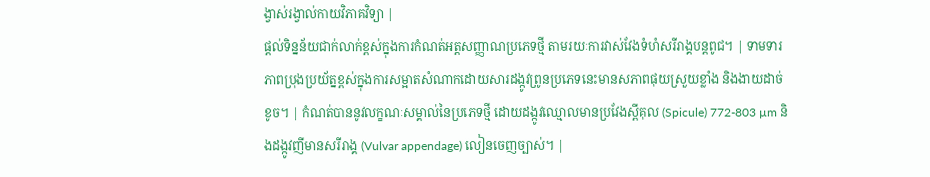ង្វាស់រង្វាល់កាយវិភាគវិទ្យា |
ផ្តល់ទិន្នន័យជាក់លាក់ខ្ពស់ក្នុងការកំណត់អត្តសញ្ញាណប្រភេទថ្មី តាមរយៈការវាស់វែងទំហំសរីរាង្គបន្តពូជ។ | ទាមទារភាពប្រុងប្រយ័ត្នខ្ពស់ក្នុងការសម្អាតសំណាកដោយសារដង្កូវព្រូនប្រភេទនេះមានសភាពផុយស្រួយខ្លាំង និងងាយដាច់ខូច។ | កំណត់បាននូវលក្ខណៈសម្គាល់នៃប្រភេទថ្មី ដោយដង្កូវឈ្មោលមានប្រវែងស្ពីគុល (Spicule) 772-803 µm និងដង្កូវញីមានសរីរាង្គ (Vulvar appendage) លៀនចេញច្បាស់។ |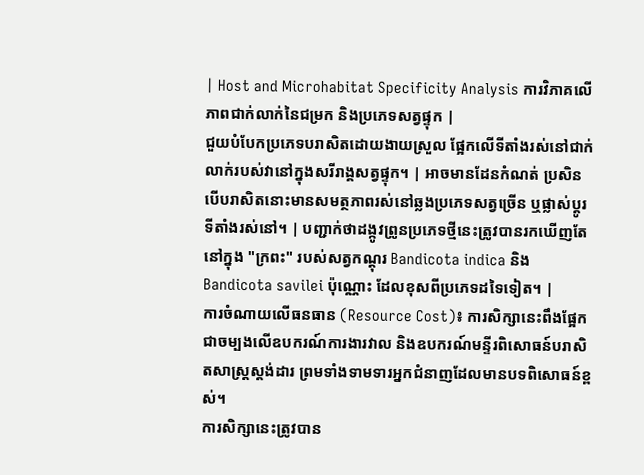| Host and Microhabitat Specificity Analysis ការវិភាគលើភាពជាក់លាក់នៃជម្រក និងប្រភេទសត្វផ្ទុក |
ជួយបំបែកប្រភេទបរាសិតដោយងាយស្រួល ផ្អែកលើទីតាំងរស់នៅជាក់លាក់របស់វានៅក្នុងសរីរាង្គសត្វផ្ទុក។ | អាចមានដែនកំណត់ ប្រសិនបើបរាសិតនោះមានសមត្ថភាពរស់នៅឆ្លងប្រភេទសត្វច្រើន ឬផ្លាស់ប្តូរទីតាំងរស់នៅ។ | បញ្ជាក់ថាដង្កូវព្រូនប្រភេទថ្មីនេះត្រូវបានរកឃើញតែនៅក្នុង "ក្រពះ" របស់សត្វកណ្តុរ Bandicota indica និង Bandicota savilei ប៉ុណ្ណោះ ដែលខុសពីប្រភេទដទៃទៀត។ |
ការចំណាយលើធនធាន (Resource Cost)៖ ការសិក្សានេះពឹងផ្អែកជាចម្បងលើឧបករណ៍ការងារវាល និងឧបករណ៍មន្ទីរពិសោធន៍បរាសិតសាស្ត្រស្តង់ដារ ព្រមទាំងទាមទារអ្នកជំនាញដែលមានបទពិសោធន៍ខ្ពស់។
ការសិក្សានេះត្រូវបាន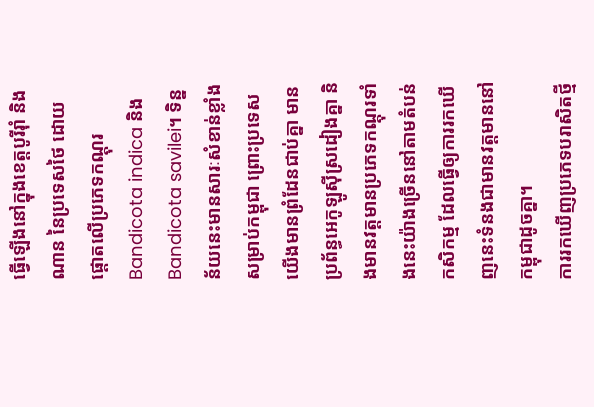ធ្វើឡើងនៅក្នុងខេត្តបូរីរ៉ាំ និងណាន នៃប្រទេសថៃ ដោយផ្តោតលើប្រភេទកណ្តុរ Bandicota indica និង Bandicota savilei។ ទិន្នន័យនេះមានសារៈសំខាន់ខ្លាំងសម្រាប់កម្ពុជា ព្រោះប្រទេសយើងមានព្រំដែនជាប់គ្នា មានប្រព័ន្ធអេកូឡូស៊ីស្រដៀងគ្នា និងមានវត្តមានប្រភេទកណ្តុរទាំងនេះយ៉ាងច្រើននៅតាមតំបន់កសិកម្ម ដែលធ្វើឲ្យការរកឃើញនេះទំនងជាមានវត្តមាននៅកម្ពុជាដូចគ្នា។
ការរកឃើញប្រភេទបរាសិតថ្មី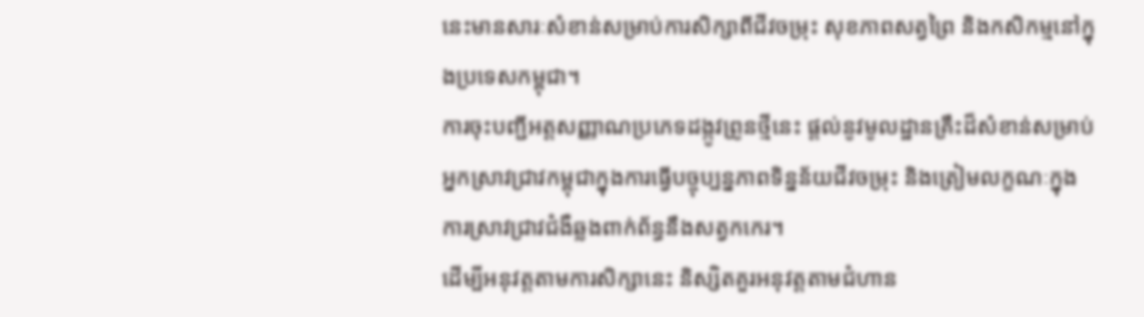នេះមានសារៈសំខាន់សម្រាប់ការសិក្សាពីជីវចម្រុះ សុខភាពសត្វព្រៃ និងកសិកម្មនៅក្នុងប្រទេសកម្ពុជា។
ការចុះបញ្ជីអត្តសញ្ញាណប្រភេទដង្កូវព្រូនថ្មីនេះ ផ្តល់នូវមូលដ្ឋានគ្រឹះដ៏សំខាន់សម្រាប់អ្នកស្រាវជ្រាវកម្ពុជាក្នុងការធ្វើបច្ចុប្បន្នភាពទិន្នន័យជីវចម្រុះ និងត្រៀមលក្ខណៈក្នុងការស្រាវជ្រាវជំងឺឆ្លងពាក់ព័ន្ធនឹងសត្វកកេរ។
ដើម្បីអនុវត្តតាមការសិក្សានេះ និស្សិតគួរអនុវត្តតាមជំហាន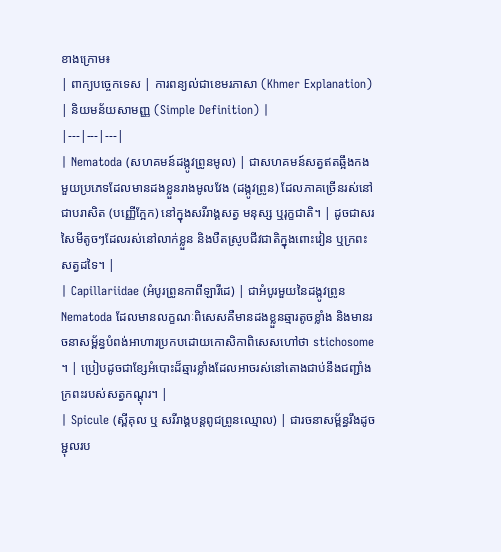ខាងក្រោម៖
| ពាក្យបច្ចេកទេស | ការពន្យល់ជាខេមរភាសា (Khmer Explanation) | និយមន័យសាមញ្ញ (Simple Definition) |
|---|---|---|
| Nematoda (សហគមន៍ដង្កូវព្រូនមូល) | ជាសហគមន៍សត្វឥតឆ្អឹងកងមួយប្រភេទដែលមានដងខ្លួនរាងមូលវែង (ដង្កូវព្រូន) ដែលភាគច្រើនរស់នៅជាបរាសិត (បញ្ញើក្អែក) នៅក្នុងសរីរាង្គសត្វ មនុស្ស ឬរុក្ខជាតិ។ | ដូចជាសរសៃមីតូចៗដែលរស់នៅលាក់ខ្លួន និងបឺតស្រូបជីវជាតិក្នុងពោះវៀន ឬក្រពះសត្វដទៃ។ |
| Capillariidae (អំបូរព្រូនកាពីឡារីដេ) | ជាអំបូរមួយនៃដង្កូវព្រូន Nematoda ដែលមានលក្ខណៈពិសេសគឺមានដងខ្លួនឆ្មារតូចខ្លាំង និងមានរចនាសម្ព័ន្ធបំពង់អាហារប្រកបដោយកោសិកាពិសេសហៅថា stichosome ។ | ប្រៀបដូចជាខ្សែអំបោះដ៏ឆ្មារខ្លាំងដែលអាចរស់នៅតោងជាប់នឹងជញ្ជាំងក្រពះរបស់សត្វកណ្តុរ។ |
| Spicule (ស្ពីគុល ឬ សរីរាង្គបន្តពូជព្រូនឈ្មោល) | ជារចនាសម្ព័ន្ធរឹងដូចម្ជុលរប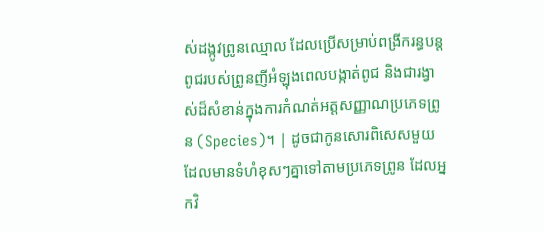ស់ដង្កូវព្រូនឈ្មោល ដែលប្រើសម្រាប់ពង្រីករន្ធបន្តពូជរបស់ព្រូនញីអំឡុងពេលបង្កាត់ពូជ និងជារង្វាស់ដ៏សំខាន់ក្នុងការកំណត់អត្តសញ្ញាណប្រភេទព្រូន (Species)។ | ដូចជាកូនសោរពិសេសមួយដែលមានទំហំខុសៗគ្នាទៅតាមប្រភេទព្រូន ដែលអ្នកវិ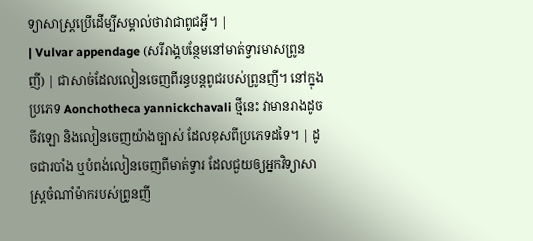ទ្យាសាស្ត្រប្រើដើម្បីសម្គាល់ថាវាជាពូជអ្វី។ |
| Vulvar appendage (សរីរាង្គបន្ថែមនៅមាត់ទ្វារមាសព្រូនញី) | ជាសាច់ដែលលៀនចេញពីរន្ធបន្តពូជរបស់ព្រូនញី។ នៅក្នុងប្រភេទ Aonchotheca yannickchavali ថ្មីនេះ វាមានរាងដូចចីវឡោ និងលៀនចេញយ៉ាងច្បាស់ ដែលខុសពីប្រភេទដទៃ។ | ដូចជារបាំង ឬបំពង់លៀនចេញពីមាត់ទ្វារ ដែលជួយឲ្យអ្នកវិទ្យាសាស្ត្រចំណាំម៉ាករបស់ព្រូនញី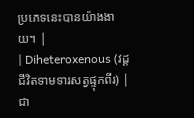ប្រភេទនេះបានយ៉ាងងាយ។ |
| Diheteroxenous (វដ្តជីវិតទាមទារសត្វផ្ទុកពីរ) | ជា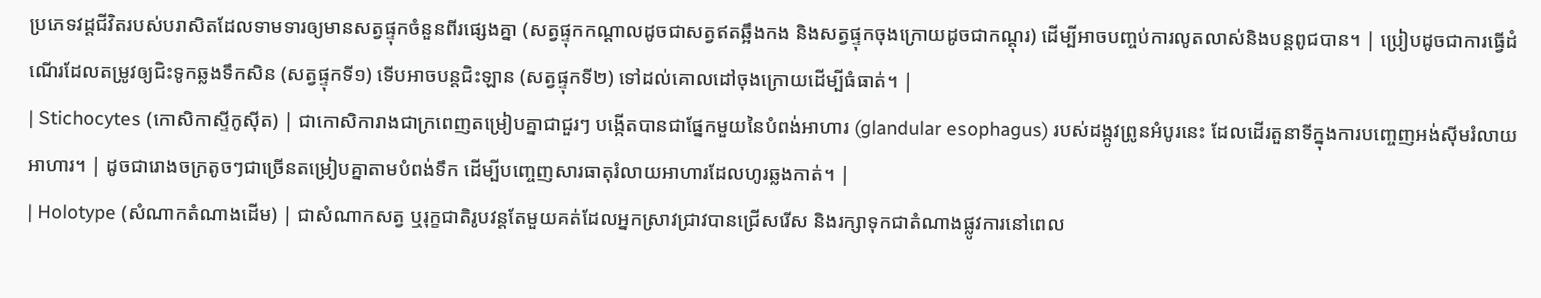ប្រភេទវដ្តជីវិតរបស់បរាសិតដែលទាមទារឲ្យមានសត្វផ្ទុកចំនួនពីរផ្សេងគ្នា (សត្វផ្ទុកកណ្តាលដូចជាសត្វឥតឆ្អឹងកង និងសត្វផ្ទុកចុងក្រោយដូចជាកណ្តុរ) ដើម្បីអាចបញ្ចប់ការលូតលាស់និងបន្តពូជបាន។ | ប្រៀបដូចជាការធ្វើដំណើរដែលតម្រូវឲ្យជិះទូកឆ្លងទឹកសិន (សត្វផ្ទុកទី១) ទើបអាចបន្តជិះឡាន (សត្វផ្ទុកទី២) ទៅដល់គោលដៅចុងក្រោយដើម្បីធំធាត់។ |
| Stichocytes (កោសិកាស្ទីកូស៊ីត) | ជាកោសិការាងជាក្រពេញតម្រៀបគ្នាជាជួរៗ បង្កើតបានជាផ្នែកមួយនៃបំពង់អាហារ (glandular esophagus) របស់ដង្កូវព្រូនអំបូរនេះ ដែលដើរតួនាទីក្នុងការបញ្ចេញអង់ស៊ីមរំលាយអាហារ។ | ដូចជារោងចក្រតូចៗជាច្រើនតម្រៀបគ្នាតាមបំពង់ទឹក ដើម្បីបញ្ចេញសារធាតុរំលាយអាហារដែលហូរឆ្លងកាត់។ |
| Holotype (សំណាកតំណាងដើម) | ជាសំណាកសត្វ ឬរុក្ខជាតិរូបវន្តតែមួយគត់ដែលអ្នកស្រាវជ្រាវបានជ្រើសរើស និងរក្សាទុកជាតំណាងផ្លូវការនៅពេល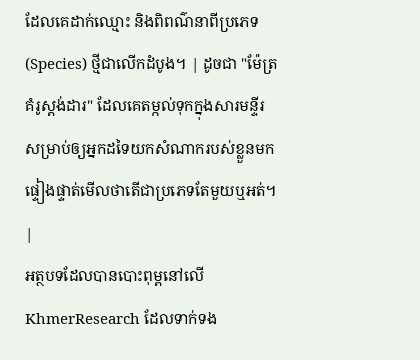ដែលគេដាក់ឈ្មោះ និងពិពណ៌នាពីប្រភេទ (Species) ថ្មីជាលើកដំបូង។ | ដូចជា "ម៉ែត្រគំរូស្តង់ដារ" ដែលគេតម្កល់ទុកក្នុងសារមន្ទីរ សម្រាប់ឲ្យអ្នកដទៃយកសំណាករបស់ខ្លួនមកផ្ទៀងផ្ទាត់មើលថាតើជាប្រភេទតែមួយឬអត់។ |
អត្ថបទដែលបានបោះពុម្ពនៅលើ KhmerResearch ដែលទាក់ទង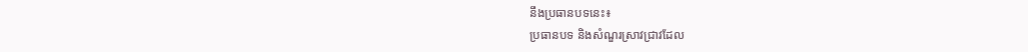នឹងប្រធានបទនេះ៖
ប្រធានបទ និងសំណួរស្រាវជ្រាវដែល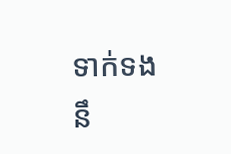ទាក់ទងនឹ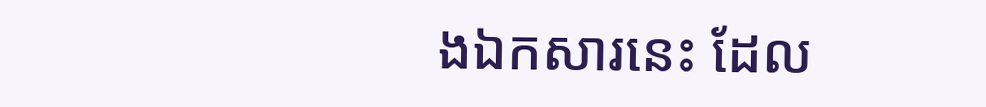ងឯកសារនេះ ដែល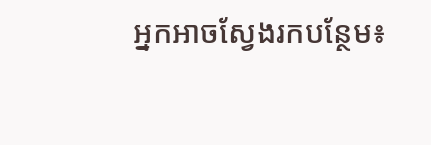អ្នកអាចស្វែងរកបន្ថែម៖